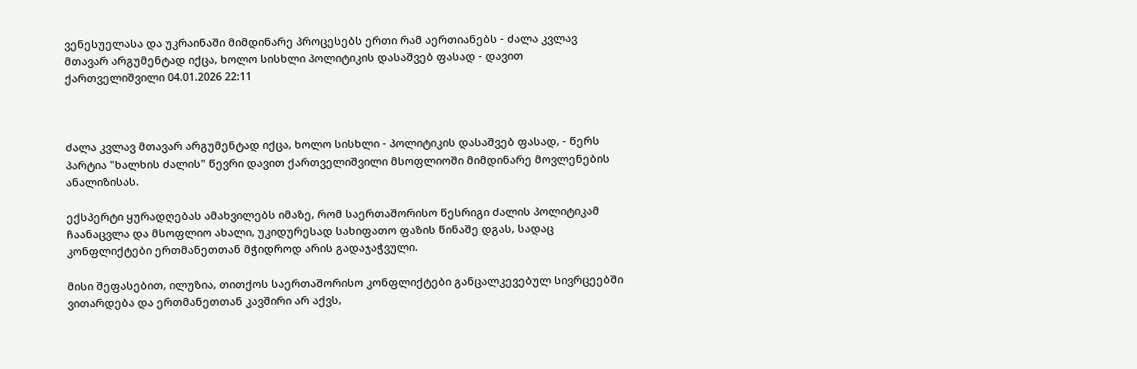ვენესუელასა და უკრაინაში მიმდინარე პროცესებს ერთი რამ აერთიანებს - ძალა კვლავ მთავარ არგუმენტად იქცა, ხოლო სისხლი პოლიტიკის დასაშვებ ფასად - დავით ქართველიშვილი 04.01.2026 22:11



ძალა კვლავ მთავარ არგუმენტად იქცა, ხოლო სისხლი - პოლიტიკის დასაშვებ ფასად, - წერს პარტია "ხალხის ძალის" წევრი დავით ქართველიშვილი მსოფლიოში მიმდინარე მოვლენების ანალიზისას.

ექსპერტი ყურადღებას ამახვილებს იმაზე, რომ საერთაშორისო წესრიგი ძალის პოლიტიკამ ჩაანაცვლა და მსოფლიო ახალი, უკიდურესად სახიფათო ფაზის წინაშე დგას, სადაც კონფლიქტები ერთმანეთთან მჭიდროდ არის გადაჯაჭვული.

მისი შეფასებით, ილუზია, თითქოს საერთაშორისო კონფლიქტები განცალკევებულ სივრცეებში ვითარდება და ერთმანეთთან კავშირი არ აქვს,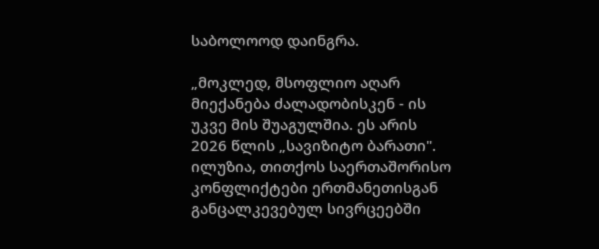საბოლოოდ დაინგრა.

„მოკლედ, მსოფლიო აღარ მიექანება ძალადობისკენ - ის უკვე მის შუაგულშია. ეს არის 2026 წლის „სავიზიტო ბარათი". ილუზია, თითქოს საერთაშორისო კონფლიქტები ერთმანეთისგან განცალკევებულ სივრცეებში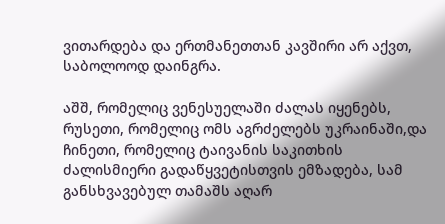ვითარდება და ერთმანეთთან კავშირი არ აქვთ, საბოლოოდ დაინგრა.

აშშ, რომელიც ვენესუელაში ძალას იყენებს, რუსეთი, რომელიც ომს აგრძელებს უკრაინაში,და ჩინეთი, რომელიც ტაივანის საკითხის ძალისმიერი გადაწყვეტისთვის ემზადება, სამ განსხვავებულ თამაშს აღარ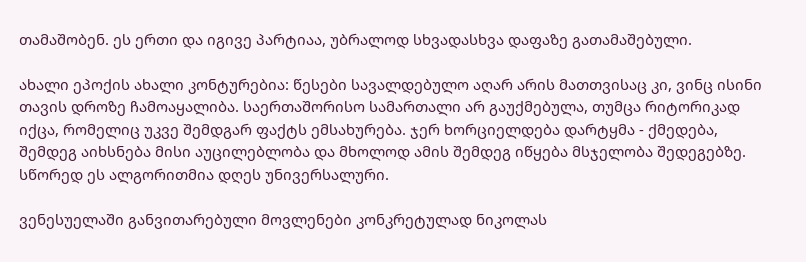თამაშობენ. ეს ერთი და იგივე პარტიაა, უბრალოდ სხვადასხვა დაფაზე გათამაშებული.

ახალი ეპოქის ახალი კონტურებია: წესები სავალდებულო აღარ არის მათთვისაც კი, ვინც ისინი თავის დროზე ჩამოაყალიბა. საერთაშორისო სამართალი არ გაუქმებულა, თუმცა რიტორიკად იქცა, რომელიც უკვე შემდგარ ფაქტს ემსახურება. ჯერ ხორციელდება დარტყმა - ქმედება, შემდეგ აიხსნება მისი აუცილებლობა და მხოლოდ ამის შემდეგ იწყება მსჯელობა შედეგებზე. სწორედ ეს ალგორითმია დღეს უნივერსალური.

ვენესუელაში განვითარებული მოვლენები კონკრეტულად ნიკოლას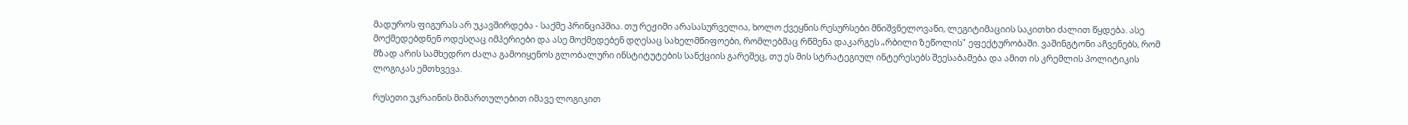მადუროს ფიგურას არ უკავშირდება - საქმე პრინციპშია. თუ რეჟიმი არასასურველია, ხოლო ქვეყნის რესურსები მნიშვნელოვანი, ლეგიტიმაციის საკითხი ძალით წყდება. ასე მოქმედებდნენ ოდესღაც იმპერიები და ასე მოქმედებენ დღესაც სახელმწიფოები, რომლებმაც რწმენა დაკარგეს „რბილი ზეწოლის" ეფექტურობაში. ვაშინგტონი აჩვენებს, რომ მზად არის სამხედრო ძალა გამოიყენოს გლობალური ინსტიტუტების სანქციის გარეშეც, თუ ეს მის სტრატეგიულ ინტერესებს შეესაბამება და ამით ის კრემლის პოლიტიკის ლოგიკას ემთხვევა.

რუსეთი უკრაინის მიმართულებით იმავე ლოგიკით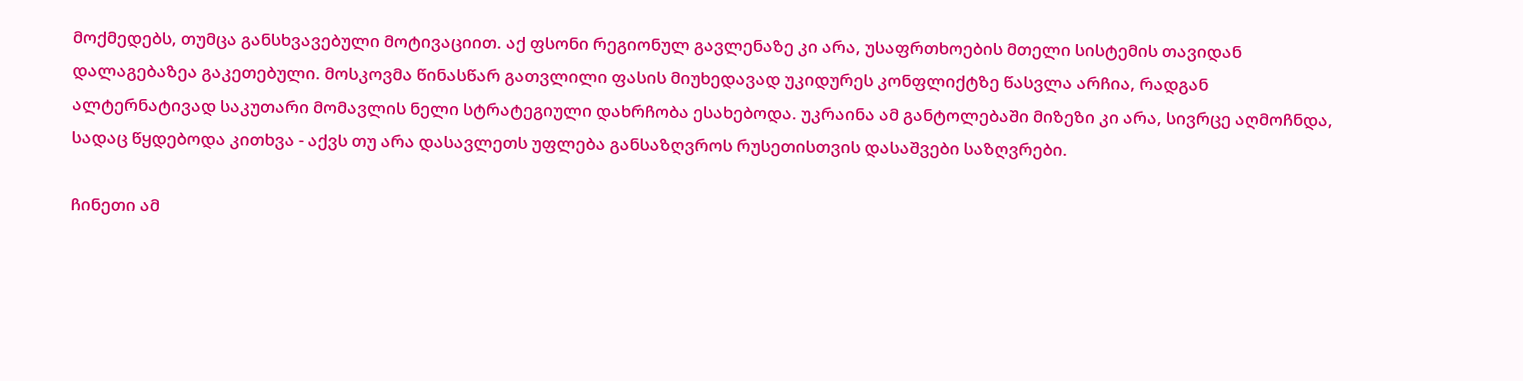მოქმედებს, თუმცა განსხვავებული მოტივაციით. აქ ფსონი რეგიონულ გავლენაზე კი არა, უსაფრთხოების მთელი სისტემის თავიდან დალაგებაზეა გაკეთებული. მოსკოვმა წინასწარ გათვლილი ფასის მიუხედავად უკიდურეს კონფლიქტზე წასვლა არჩია, რადგან ალტერნატივად საკუთარი მომავლის ნელი სტრატეგიული დახრჩობა ესახებოდა. უკრაინა ამ განტოლებაში მიზეზი კი არა, სივრცე აღმოჩნდა, სადაც წყდებოდა კითხვა - აქვს თუ არა დასავლეთს უფლება განსაზღვროს რუსეთისთვის დასაშვები საზღვრები.

ჩინეთი ამ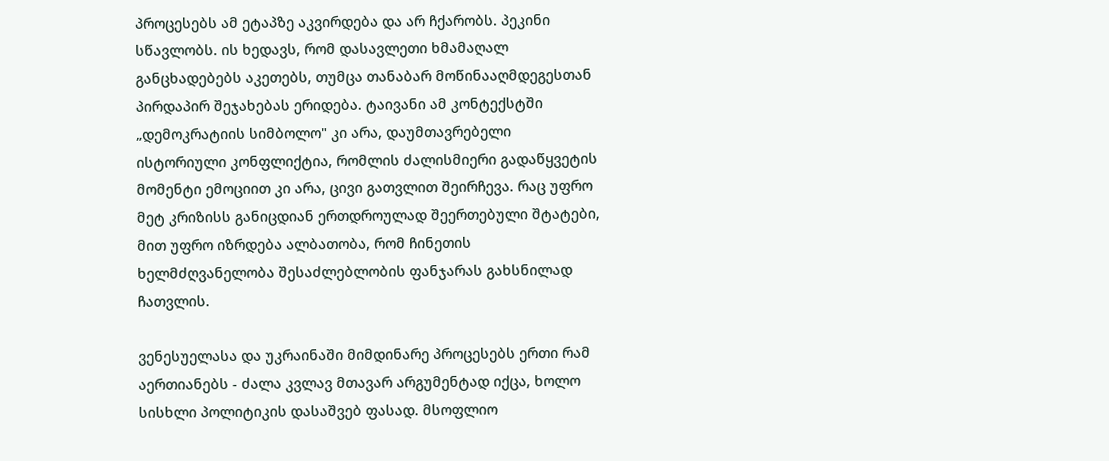პროცესებს ამ ეტაპზე აკვირდება და არ ჩქარობს. პეკინი სწავლობს. ის ხედავს, რომ დასავლეთი ხმამაღალ განცხადებებს აკეთებს, თუმცა თანაბარ მოწინააღმდეგესთან პირდაპირ შეჯახებას ერიდება. ტაივანი ამ კონტექსტში „დემოკრატიის სიმბოლო" კი არა, დაუმთავრებელი ისტორიული კონფლიქტია, რომლის ძალისმიერი გადაწყვეტის მომენტი ემოციით კი არა, ცივი გათვლით შეირჩევა. რაც უფრო მეტ კრიზისს განიცდიან ერთდროულად შეერთებული შტატები, მით უფრო იზრდება ალბათობა, რომ ჩინეთის ხელმძღვანელობა შესაძლებლობის ფანჯარას გახსნილად ჩათვლის.

ვენესუელასა და უკრაინაში მიმდინარე პროცესებს ერთი რამ აერთიანებს - ძალა კვლავ მთავარ არგუმენტად იქცა, ხოლო სისხლი პოლიტიკის დასაშვებ ფასად. მსოფლიო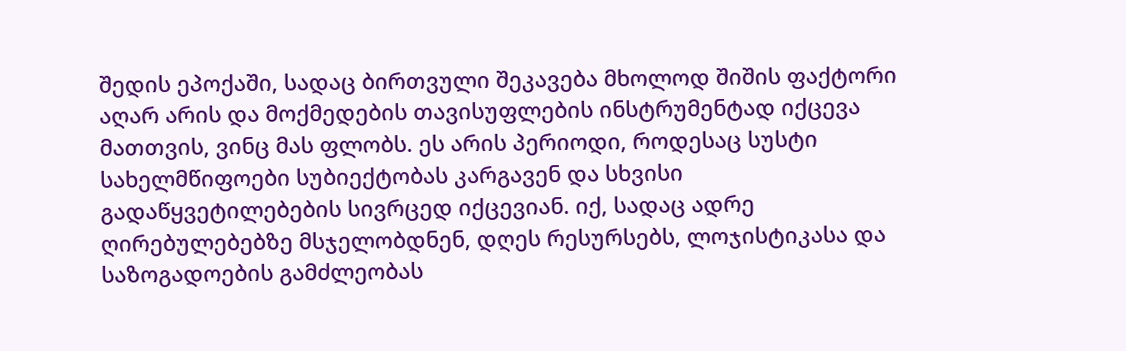შედის ეპოქაში, სადაც ბირთვული შეკავება მხოლოდ შიშის ფაქტორი აღარ არის და მოქმედების თავისუფლების ინსტრუმენტად იქცევა მათთვის, ვინც მას ფლობს. ეს არის პერიოდი, როდესაც სუსტი სახელმწიფოები სუბიექტობას კარგავენ და სხვისი გადაწყვეტილებების სივრცედ იქცევიან. იქ, სადაც ადრე ღირებულებებზე მსჯელობდნენ, დღეს რესურსებს, ლოჯისტიკასა და საზოგადოების გამძლეობას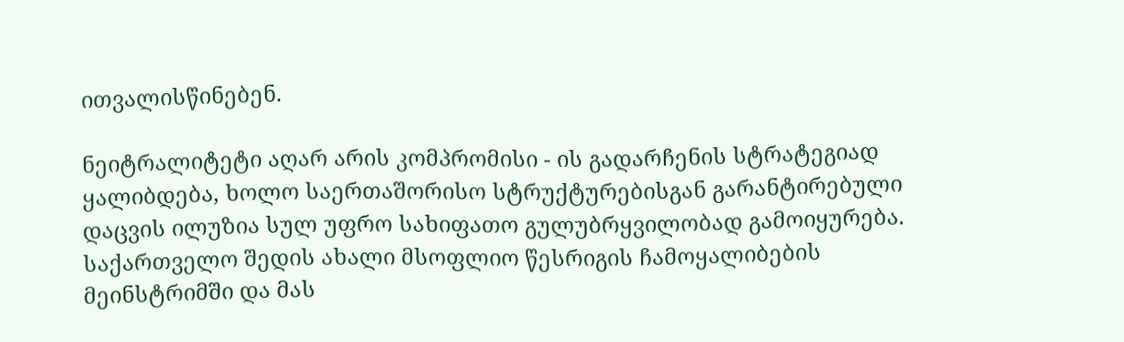ითვალისწინებენ.

ნეიტრალიტეტი აღარ არის კომპრომისი - ის გადარჩენის სტრატეგიად ყალიბდება, ხოლო საერთაშორისო სტრუქტურებისგან გარანტირებული დაცვის ილუზია სულ უფრო სახიფათო გულუბრყვილობად გამოიყურება. საქართველო შედის ახალი მსოფლიო წესრიგის ჩამოყალიბების მეინსტრიმში და მას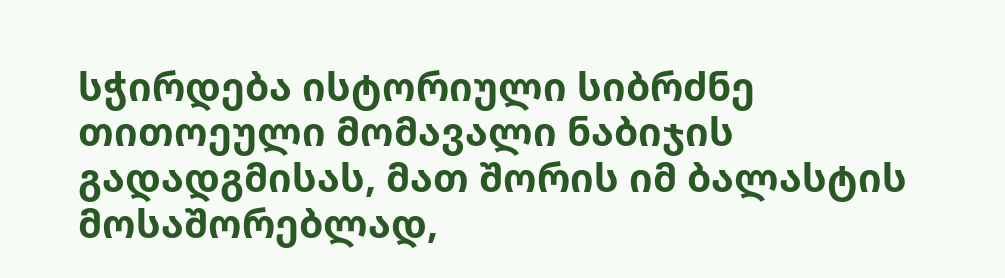სჭირდება ისტორიული სიბრძნე თითოეული მომავალი ნაბიჯის გადადგმისას, მათ შორის იმ ბალასტის მოსაშორებლად,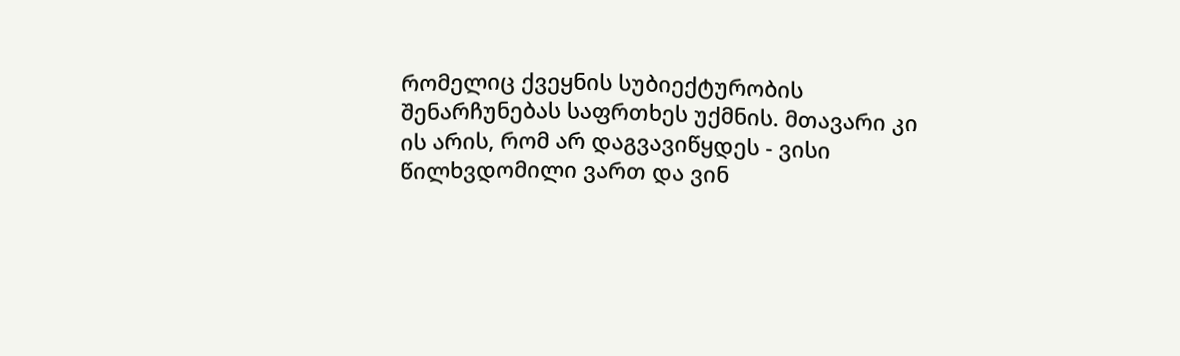რომელიც ქვეყნის სუბიექტურობის შენარჩუნებას საფრთხეს უქმნის. მთავარი კი ის არის, რომ არ დაგვავიწყდეს - ვისი წილხვდომილი ვართ და ვინ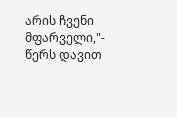არის ჩვენი მფარველი,"- წერს დავით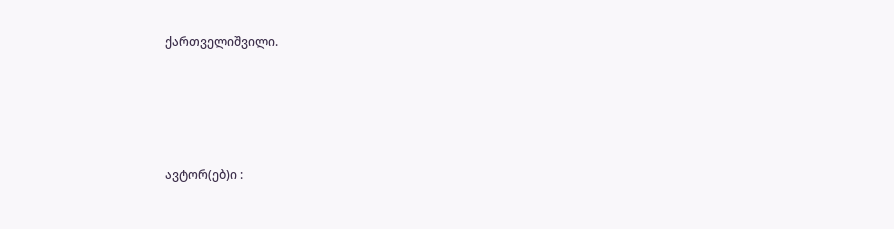ქართველიშვილი.





ავტორ(ებ)ი :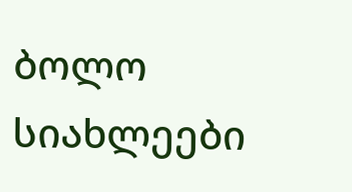ბოლო სიახლეები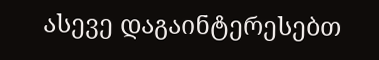ასევე დაგაინტერესებთ